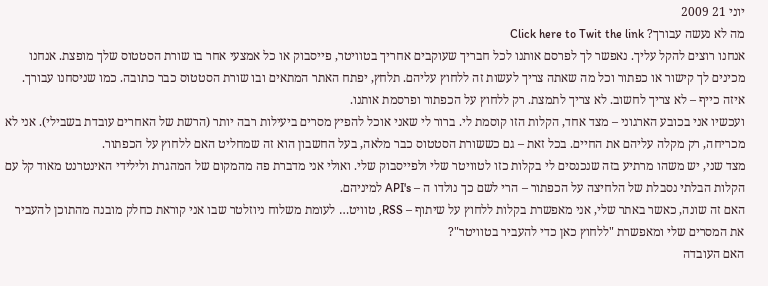יוני 21 2009
מה לא נעשה עבורך? Click here to Twit the link
אנחנו רוצים להקל עליך. נאפשר לך לפרסם אותנו לכל חבריך שעוקבים אחריך בטוויטר, פייסבוק או כל אמצעי אחר בו שורת הסטטוס שלך מופצת. אנחנו מכינים לך קישור או כפתור וכל מה שאתה צריך לעשות זה ללחוץ עליהם. תלחץ, יפתח האתר המתאים ובו שורת הסטטוס כבר כתובה. כמו שניסחנו עבורך. איזה כייף – לא צריך לחשוב. לא צריך לתמצת. רק ללחוץ על הכפתור ופרסמת אותנו.
ועכשיו אני בכובע הארגוני – מצד אחד, הקלות הזו קוסמת לי. ברור לי שאני אוכל להפיץ מסרים ביעילות רבה יותר (הרשת של האחרים עובדת בשבילי). אני לא מכריחה, רק מקלה עליהם את החיים. בכל זאת – גם כששורת הסטטוס כבר מלאה, בעל החשבון הוא זה שמחליט האם ללחוץ על הכפתור.
מצד שני, יש משהו מרתיע בזה שנכנסים לי בקלות כזו לטוויטר שלי ולפייסבוק שלי. ואולי אני מדברת פה מהמקום של המהגרת ולילידי האינטרנט מאוד קל עם הקלות הבלתי נסבלת של הלחיצה על הכפתור – הרי לשם כך נולדו ה – API's למיניהם.
האם זה שונה, כאשר באתר שלי, אני מאפשרת בקלות ללחוץ על שיתוף – RSS, טוויט… לעומת משלוח ניוזלטר שבו אני קוראת כחלק מובנה מהתוכן להעביר את המסרים שלי ומאפשרת "ללחוץ כאן כדי להעביר בטוויטר"?
האם העובדה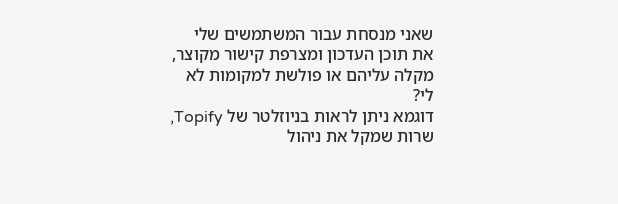שאני מנסחת עבור המשתמשים שלי את תוכן העדכון ומצרפת קישור מקוצר, מקלה עליהם או פולשת למקומות לא לי?
דוגמא ניתן לראות בניוזלטר של Topify, שרות שמקל את ניהול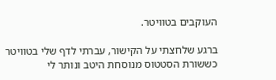העוקבים בטוויטר.

ברגע שלחצתי על הקישור, עברתי לדף שלי בטוויטר כששורת הסטטוס מנוסחת היטב ונותר לי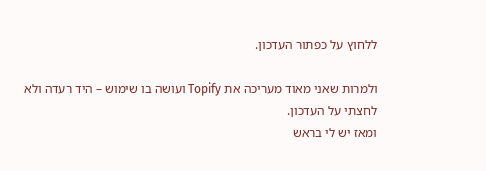ללחוץ על כפתור העדכון.

ולמרות שאני מאוד מעריכה את Topify ועושה בו שימוש – היד רעדה ולא לחצתי על העדכון.
ומאז יש לי בראש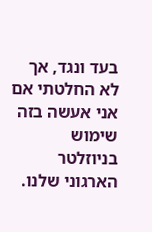בעד ונגד, אך לא החלטתי אם אני אעשה בזה שימוש בניוזלטר הארגוני שלנו.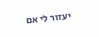יעזור לי אם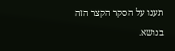תענו על הסקר הקצר הזה בנושא.